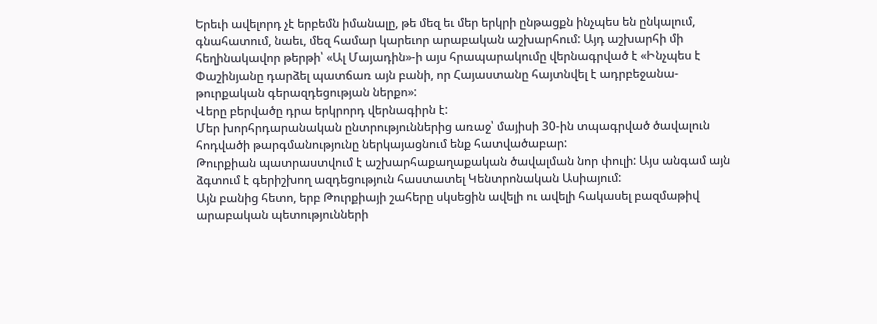Երեւի ավելորդ չէ երբեմն իմանալը, թե մեզ եւ մեր երկրի ընթացքն ինչպես են ընկալում, գնահատում, նաեւ, մեզ համար կարեւոր արաբական աշխարհում: Այդ աշխարհի մի հեղինակավոր թերթի՝ «Ալ Մայադին»-ի այս հրապարակումը վերնագրված է «Ինչպես է Փաշինյանը դարձել պատճառ այն բանի, որ Հայաստանը հայտնվել է ադրբեջանա-թուրքական գերազդեցության ներքո»:
Վերը բերվածը դրա երկրորդ վերնագիրն է:
Մեր խորհրդարանական ընտրություններից առաջ՝ մայիսի 30-ին տպագրված ծավալուն հոդվածի թարգմանությունը ներկայացնում ենք հատվածաբար:
Թուրքիան պատրաստվում է աշխարհաքաղաքական ծավալման նոր փուլի: Այս անգամ այն ձգտում է գերիշխող ազդեցություն հաստատել Կենտրոնական Ասիայում:
Այն բանից հետո, երբ Թուրքիայի շահերը սկսեցին ավելի ու ավելի հակասել բազմաթիվ արաբական պետությունների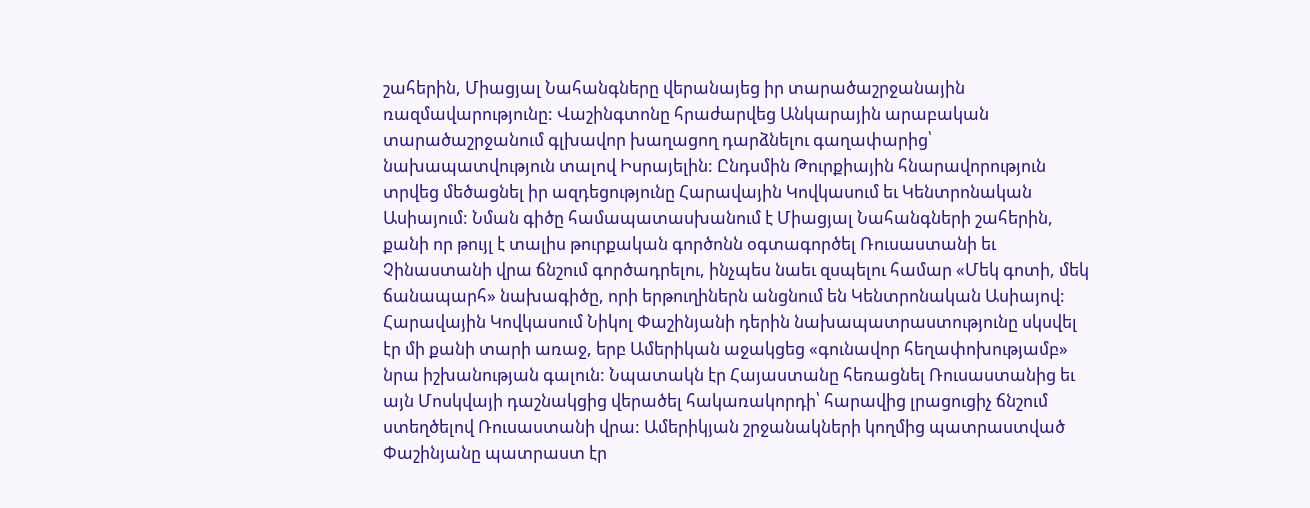շահերին, Միացյալ Նահանգները վերանայեց իր տարածաշրջանային ռազմավարությունը: Վաշինգտոնը հրաժարվեց Անկարային արաբական տարածաշրջանում գլխավոր խաղացող դարձնելու գաղափարից՝ նախապատվություն տալով Իսրայելին: Ընդսմին Թուրքիային հնարավորություն տրվեց մեծացնել իր ազդեցությունը Հարավային Կովկասում եւ Կենտրոնական Ասիայում: Նման գիծը համապատասխանում է Միացյալ Նահանգների շահերին, քանի որ թույլ է տալիս թուրքական գործոնն օգտագործել Ռուսաստանի եւ Չինաստանի վրա ճնշում գործադրելու, ինչպես նաեւ զսպելու համար «Մեկ գոտի, մեկ ճանապարհ» նախագիծը, որի երթուղիներն անցնում են Կենտրոնական Ասիայով:
Հարավային Կովկասում Նիկոլ Փաշինյանի դերին նախապատրաստությունը սկսվել էր մի քանի տարի առաջ, երբ Ամերիկան աջակցեց «գունավոր հեղափոխությամբ» նրա իշխանության գալուն: Նպատակն էր Հայաստանը հեռացնել Ռուսաստանից եւ այն Մոսկվայի դաշնակցից վերածել հակառակորդի՝ հարավից լրացուցիչ ճնշում ստեղծելով Ռուսաստանի վրա: Ամերիկյան շրջանակների կողմից պատրաստված Փաշինյանը պատրաստ էր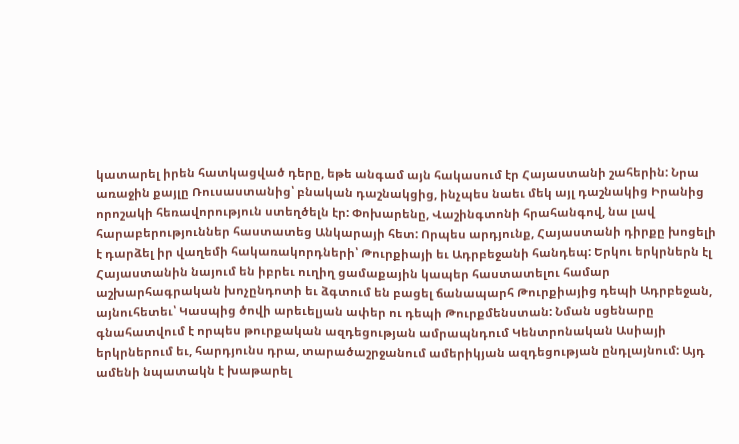կատարել իրեն հատկացված դերը, եթե անգամ այն հակասում էր Հայաստանի շահերին: Նրա առաջին քայլը Ռուսաստանից՝ բնական դաշնակցից, ինչպես նաեւ մեկ այլ դաշնակից Իրանից որոշակի հեռավորություն ստեղծելն էր: Փոխարենը, Վաշինգտոնի հրահանգով, նա լավ հարաբերություններ հաստատեց Անկարայի հետ: Որպես արդյունք, Հայաստանի դիրքը խոցելի է դարձել իր վաղեմի հակառակորդների՝ Թուրքիայի եւ Ադրբեջանի հանդեպ: Երկու երկրներն էլ Հայաստանին նայում են իբրեւ ուղիղ ցամաքային կապեր հաստատելու համար աշխարհագրական խոչընդոտի եւ ձգտում են բացել ճանապարհ Թուրքիայից դեպի Ադրբեջան, այնուհետեւ՝ Կասպից ծովի արեւելյան ափեր ու դեպի Թուրքմենստան: Նման սցենարը գնահատվում է որպես թուրքական ազդեցության ամրապնդում Կենտրոնական Ասիայի երկրներում եւ, հարդյունս դրա, տարածաշրջանում ամերիկյան ազդեցության ընդլայնում: Այդ ամենի նպատակն է խաթարել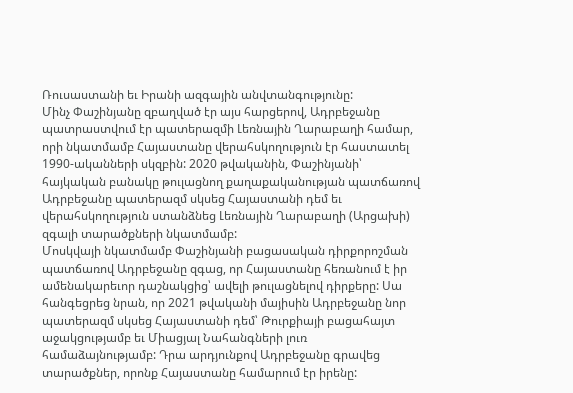Ռուսաստանի եւ Իրանի ազգային անվտանգությունը:
Մինչ Փաշինյանը զբաղված էր այս հարցերով, Ադրբեջանը պատրաստվում էր պատերազմի Լեռնային Ղարաբաղի համար, որի նկատմամբ Հայաստանը վերահսկողություն էր հաստատել 1990-ականների սկզբին: 2020 թվականին, Փաշինյանի՝ հայկական բանակը թուլացնող քաղաքականության պատճառով Ադրբեջանը պատերազմ սկսեց Հայաստանի դեմ եւ վերահսկողություն ստանձնեց Լեռնային Ղարաբաղի (Արցախի) զգալի տարածքների նկատմամբ:
Մոսկվայի նկատմամբ Փաշինյանի բացասական դիրքորոշման պատճառով Ադրբեջանը զգաց, որ Հայաստանը հեռանում է իր ամենակարեւոր դաշնակցից՝ ավելի թուլացնելով դիրքերը: Սա հանգեցրեց նրան, որ 2021 թվականի մայիսին Ադրբեջանը նոր պատերազմ սկսեց Հայաստանի դեմ՝ Թուրքիայի բացահայտ աջակցությամբ եւ Միացյալ Նահանգների լուռ համաձայնությամբ: Դրա արդյունքով Ադրբեջանը գրավեց տարածքներ, որոնք Հայաստանը համարում էր իրենը: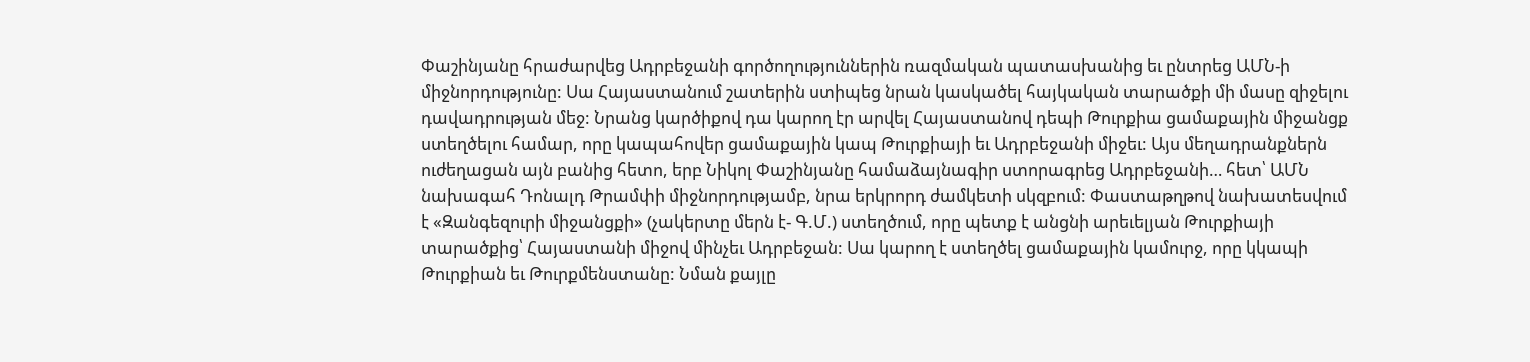Փաշինյանը հրաժարվեց Ադրբեջանի գործողություններին ռազմական պատասխանից եւ ընտրեց ԱՄՆ-ի միջնորդությունը: Սա Հայաստանում շատերին ստիպեց նրան կասկածել հայկական տարածքի մի մասը զիջելու դավադրության մեջ: Նրանց կարծիքով դա կարող էր արվել Հայաստանով դեպի Թուրքիա ցամաքային միջանցք ստեղծելու համար, որը կապահովեր ցամաքային կապ Թուրքիայի եւ Ադրբեջանի միջեւ: Այս մեղադրանքներն ուժեղացան այն բանից հետո, երբ Նիկոլ Փաշինյանը համաձայնագիր ստորագրեց Ադրբեջանի… հետ՝ ԱՄՆ նախագահ Դոնալդ Թրամփի միջնորդությամբ, նրա երկրորդ ժամկետի սկզբում: Փաստաթղթով նախատեսվում է «Զանգեզուրի միջանցքի» (չակերտը մերն է- Գ.Մ.) ստեղծում, որը պետք է անցնի արեւելյան Թուրքիայի տարածքից՝ Հայաստանի միջով մինչեւ Ադրբեջան: Սա կարող է ստեղծել ցամաքային կամուրջ, որը կկապի Թուրքիան եւ Թուրքմենստանը: Նման քայլը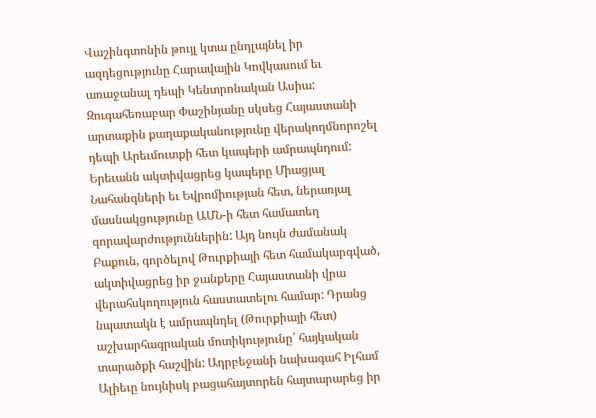Վաշինգտոնին թույլ կտա ընդլայնել իր ազդեցությունը Հարավային Կովկասում եւ առաջանալ դեպի Կենտրոնական Ասիա:
Զուգահեռաբար Փաշինյանը սկսեց Հայաստանի արտաքին քաղաքականությունը վերակողմնորոշել դեպի Արեւմուտքի հետ կապերի ամրապնդում: Երեւանն ակտիվացրեց կապերը Միացյալ Նահանգների եւ Եվրոմիության հետ, ներառյալ մասնակցությունը ԱՄՆ-ի հետ համատեղ զորավարժություններին: Այդ նույն ժամանակ Բաքուն, գործելով Թուրքիայի հետ համակարգված, ակտիվացրեց իր ջանքերը Հայաստանի վրա վերահսկողություն հաստատելու համար: Դրանց նպատակն է ամրապնդել (Թուրքիայի հետ) աշխարհագրական մոտիկությունը՝ հայկական տարածքի հաշվին: Ադրբեջանի նախագահ Իլհամ Ալիեւը նույնիսկ բացահայտորեն հայտարարեց իր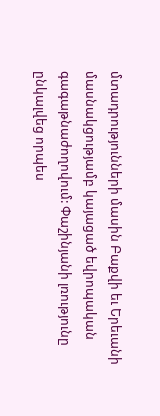մտադրությունների մասին Բաքվի եւ Երեւանի մասնակցությամբ կայացած եվրոպական գագաթնաժողովում: Փաշինյանի լռությունը ընկալվեց որպես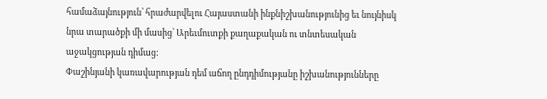համաձայնություն՝ հրաժարվելու Հայաստանի ինքնիշխանությունից եւ նույնիսկ նրա տարածքի մի մասից՝ Արեւմուտքի քաղաքական ու տնտեսական աջակցության դիմաց:
Փաշինյանի կառավարության դեմ աճող ընդդիմությանը իշխանությունները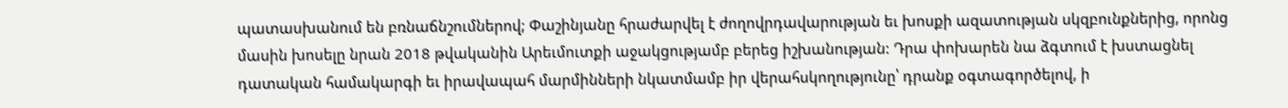պատասխանում են բռնաճնշումներով; Փաշինյանը հրաժարվել է ժողովրդավարության եւ խոսքի ազատության սկզբունքներից, որոնց մասին խոսելը նրան 2018 թվականին Արեւմուտքի աջակցությամբ բերեց իշխանության: Դրա փոխարեն նա ձգտում է խստացնել դատական համակարգի եւ իրավապահ մարմինների նկատմամբ իր վերահսկողությունը՝ դրանք օգտագործելով, ի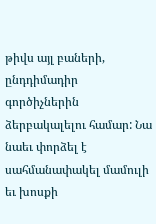թիվս այլ բաների, ընդդիմադիր գործիչներին ձերբակալելու համար: Նա նաեւ փորձել է սահմանափակել մամուլի եւ խոսքի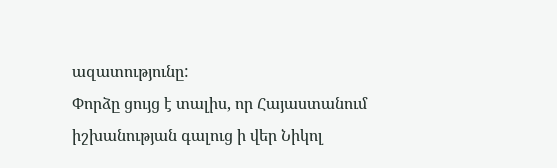ազատությունը:
Փորձը ցույց է տալիս, որ Հայաստանում իշխանության գալուց ի վեր Նիկոլ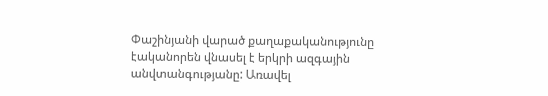Փաշինյանի վարած քաղաքականությունը էականորեն վնասել է երկրի ազգային անվտանգությանը: Առավել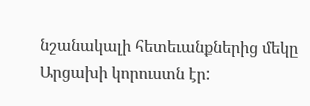նշանակալի հետեւանքներից մեկը Արցախի կորուստն էր: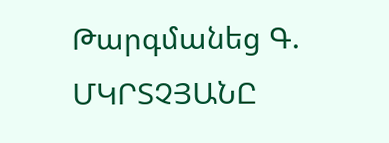Թարգմանեց Գ. ՄԿՐՏՉՅԱՆԸ